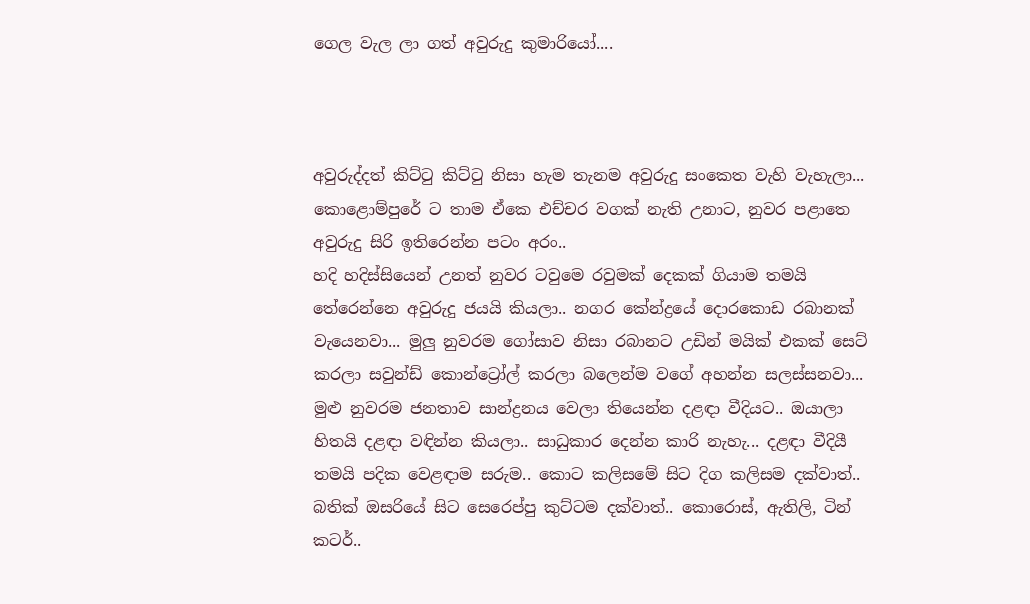ගෙල වැල ලා ගත් අවුරුදු කුමාරියෝ....



අවුරුද්දත් කිට්ටු කිට්ටු නිසා හැම තැනම අවුරුදු සංකෙත වැහි වැහැලා... කොළොම්පුරේ ට තාම ඒකෙ එච්චර වගක් නැති උනාට, නුවර පළාතෙ අවුරුදු සිරි ඉතිරෙන්න පටං අරං..
හදි හදිස්සියෙන් උනත් නුවර ටවුමෙ රවුමක් දෙකක් ගියාම තමයි තේරෙන්නෙ අවුරුදු ජයයි කියලා.. නගර කේන්ද්‍රයේ දොරකොඩ රබානක් වැයෙනවා... මුලු නුවරම ගෝසාව නිසා රබානට උඩින් මයික් එකක් සෙට් කරලා සවුන්ඩ් කොන්ට්‍රෝල් කරලා බලෙන්ම වගේ අහන්න සලස්සනවා...
මුළු නුවරම ජනතාව සාන්ද්‍රනය වෙලා තියෙන්න දළඳා වීදියට.. ඔයාලා හිතයි දළඳා වඳින්න කියලා.. සාධුකාර දෙන්න කාරි නැහැ... දළඳා වීදියී තමයි පදික වෙළඳාම සරුම.. කොට කලිසමේ සිට දිග කලිසම දක්වාත්.. බතික් ඔසරියේ සිට සෙරෙප්පු කුට්ටම දක්වාත්.. කොරොස්, ඇතිලි, ටින් කටර්..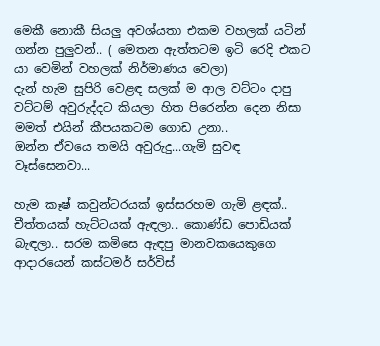මෙකී නොකී සියලු අවශ්යතා එකම වහලක් යටින් ගන්න පුලුවන්.. ( මෙතන ඇත්තටම ඉටි රෙදි එකට යා වෙමින් වහලක් නිර්මාණය වෙලා)
දැන් හැම සුපිරි වෙළඳ සලක් ම ආල වට්ටං දාපු වට්ටම් අවුරුද්දට කියලා හිත පිරෙන්න දෙන නිසා මමත් එයින් කීපයකටම ගොඩ උනා..
ඔන්න ඒවයෙ තමයි අවුරුදු...ගැමි සුවඳ වෑස්සෙනවා...

හැම කෑෂ් කවුන්ටරයක් ඉස්සරහම ගැමි ළඳක්.. චීත්තයක් හැට්ටයක් ඇඳලා.. කොණ්ඩ පොඩියක් බැඳලා.. සරම කමිසෙ ඇඳපු මානවකයෙකුගෙ ආදාරයෙන් කස්ටමර් සර්විස්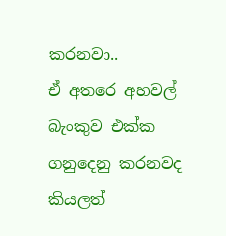කරනවා..
ඒ අතරෙ අහවල් බැංකුව එක්ක ගනුදෙනු කරනවද කියලත්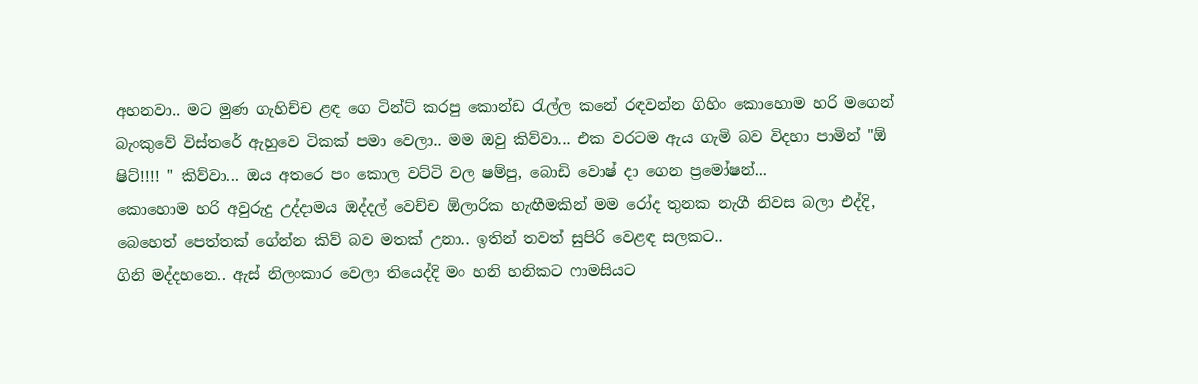අහනවා.. මට මුණ ගැහිච්ච ළඳ ගෙ ටින්ට් කරපු කොන්ඩ රැල්ල කනේ රඳවන්න ගිහිං කොහොම හරි මගෙන් බැංකුවේ විස්තරේ ඇහුවෙ ටිකක් පමා වෙලා.. මම ඔවු කිව්වා... එක වරටම ඇය ගැමි බව විදහා පාමින් "ඕ ෂිට්!!!! " කිව්වා... ඔය අතරෙ පං කොල වට්ටි වල ෂම්පු, බොඩි වොෂ් දා ගෙන ප්‍රමෝෂන්...
කොහොම හරි අවුරුදු උද්දාමය ඔද්දල් වෙච්ච ඕලාරික හැඟීමකින් මම රෝද තුනක නැගී නිවස බලා එද්දි, බෙහෙත් පෙත්තක් ගේන්න කිව් බව මතක් උනා.. ඉතින් තවත් සුපිරි වෙළඳ සලකට..
ගිනි මද්දහනෙ.. ඇස් නිලංකාර වෙලා තියෙද්දි මං හනි හනිකට ෆාමසියට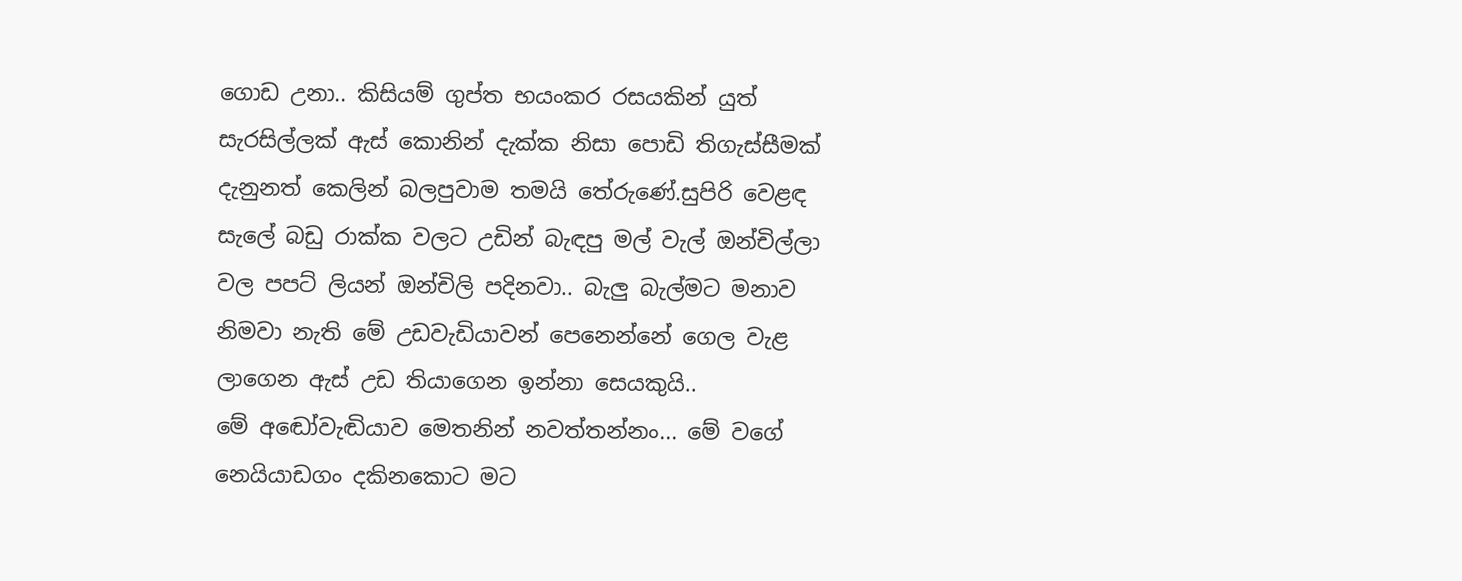ගොඩ උනා.. කිසියම් ගුප්ත භයංකර රසයකින් යුත් සැරසිල්ලක් ඇස් කොනින් දැක්ක නිසා පොඩි තිගැස්සීමක් දැනුනත් කෙලින් බලපුවාම තමයි තේරුණේ.සුපිරි වෙළඳ සැලේ බඩු රාක්ක වලට උඩින් බැඳපු මල් වැල් ඔන්චිල්ලා වල පපට් ලියන් ඔන්චිලි පදිනවා.. බැලු බැල්මට මනාව නිමවා නැති මේ උඩවැඩියාවන් පෙනෙන්නේ ගෙල වැළ ලාගෙන ඇස් උඩ තියාගෙන ඉන්නා සෙයකුයි..
මේ අඬෝවැඬියාව මෙතනින් නවත්තන්නං... මේ වගේ නෙයියාඩගං දකිනකොට මට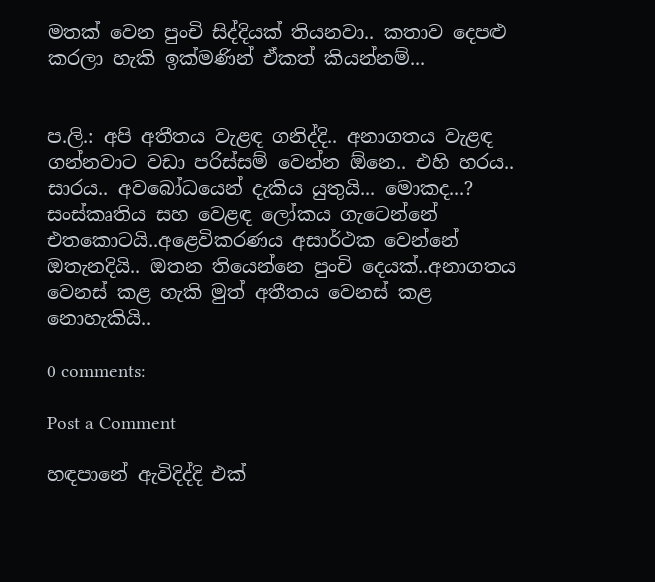මතක් වෙන පුංචි සිද්දියක් තියනවා.. කතාව දෙපළු කරලා හැකි ඉක්මණින් ඒකත් කියන්නම්...


ප.ලි.: අපි අතීතය වැළඳ ගනිද්දි.. අනාගතය වැළඳ ගන්නවාට වඩා පරිස්සම් වෙන්න ඕනෙ.. එහි හරය.. සාරය.. අවබෝධයෙන් දැකිය යුතුයි... මොකද...? සංස්කෘතිය සහ වෙළඳ ලෝකය ගැටෙන්නේ එතකොටයි..අළෙවිකරණය අසාර්ථක වෙන්නේ ඔතැනදියි.. ඔතන තියෙන්නෙ පුංචි දෙයක්..අනාගතය වෙනස් කළ හැකි මුත් අතීතය වෙනස් කළ නොහැකියි..

0 comments:

Post a Comment

හඳපානේ ඇවිදිද්දි එක්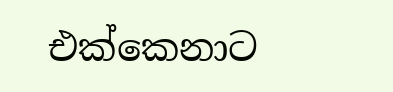එක්කෙනාට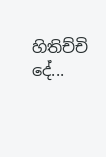හිතිච්චි දේ...